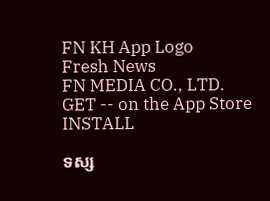FN KH App Logo
Fresh News
FN MEDIA CO., LTD.
GET -- on the App Store
INSTALL

ទស្ស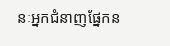នៈអ្នកជំនាញផ្នែកន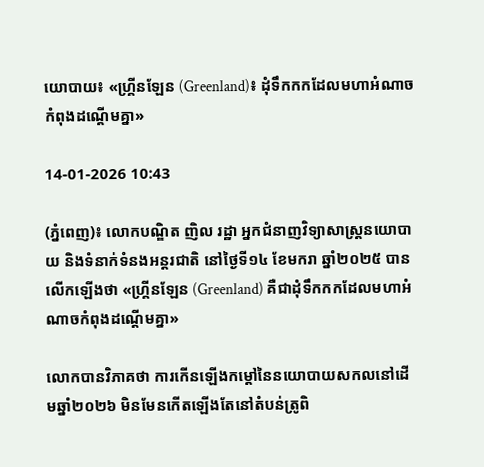យោបាយ៖ «ហ្គ្រីនឡែន (Greenland)៖ ដុំទឹកកកដែលមហាអំណាចកំពុងដណ្តើមគ្នា»

14-01-2026 10:43

(ភ្នំពេញ)៖ លោកបណ្ឌិត ញិល រដ្ឋា អ្នកជំនាញវិទ្យាសាស្ត្រនយោបាយ និងទំនាក់ទំនងអន្តរជាតិ នៅថ្ងៃទី១៤ ខែមករា ឆ្នាំ២០២៥ បានលើកឡើងថា «ហ្គ្រីនឡែន (Greenland) គឺជាដុំទឹកកកដែលមហាអំណាចកំពុងដណ្តើមគ្នា»

លោកបានវិភាគថា ការកើនឡើងកម្តៅនៃនយោបាយសកលនៅដើមឆ្នាំ២០២៦ មិនមែនកើតឡើងតែនៅតំបន់ត្រូពិ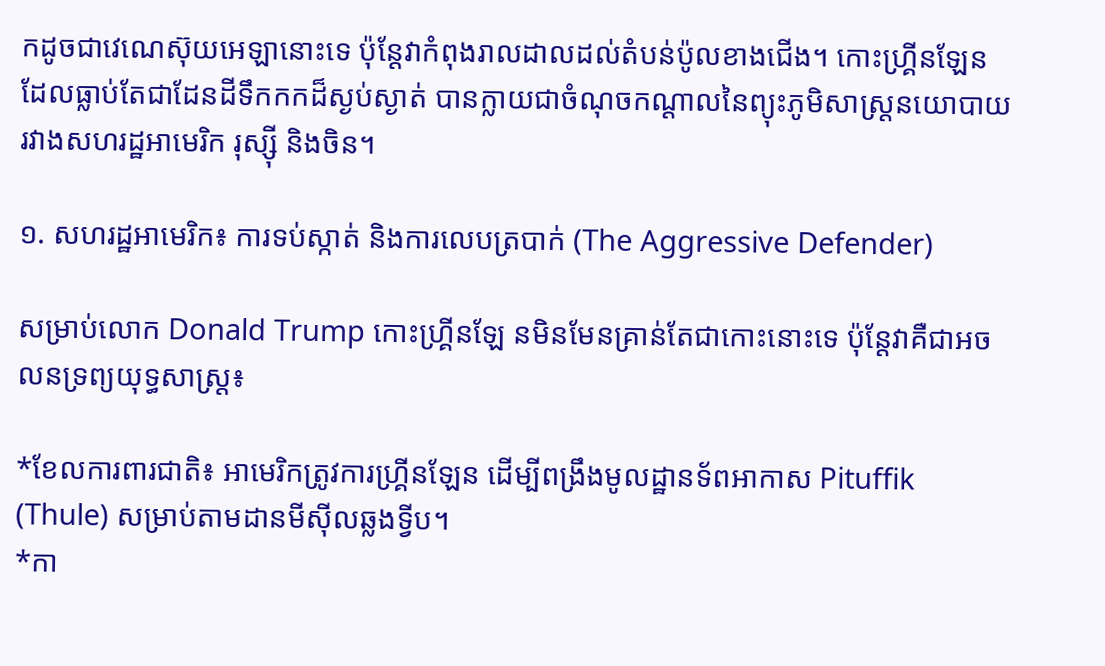កដូចជាវេណេស៊ុយអេឡានោះទេ ប៉ុន្តែវាកំពុងរាលដាលដល់តំបន់ប៉ូលខាងជើង។ កោះហ្គ្រីនឡែន ដែលធ្លាប់តែជាដែនដីទឹកកកដ៏ស្ងប់ស្ងាត់ បានក្លាយជាចំណុចកណ្តាលនៃព្យុះភូមិសាស្ត្រនយោបាយ រវាងសហរដ្ឋអាមេរិក រុស្ស៊ី និងចិន។

១. សហរដ្ឋអាមេរិក៖ ការទប់ស្កាត់ និងការលេបត្របាក់ (The Aggressive Defender)

សម្រាប់លោក Donald Trump កោះហ្គ្រីនឡែ នមិនមែនគ្រាន់តែជាកោះនោះទេ ប៉ុន្តែវាគឺជាអចលនទ្រព្យយុទ្ធសាស្ត្រ៖

*ខែលការពារជាតិ៖ អាមេរិកត្រូវការហ្គ្រីនឡែន ដើម្បីពង្រឹងមូលដ្ឋានទ័ពអាកាស Pituffik (Thule) សម្រាប់តាមដានមីស៊ីលឆ្លងទ្វីប។
*កា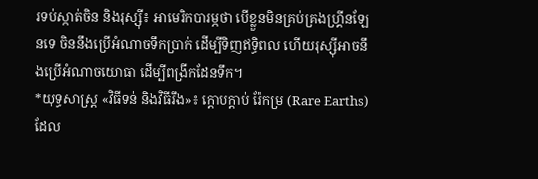រទប់ស្កាត់ចិន និងរុស្ស៊ី៖ អាមេរិកបារម្ភថា បើខ្លួនមិនគ្រប់គ្រងហ្គ្រីនឡែនទេ ចិននឹងប្រើអំណាចទឹកប្រាក់ ដើម្បីទិញឥទ្ធិពល ហើយរុស្ស៊ីអាចនឹងប្រើអំណាចយោធា ដើម្បីពង្រីកដែនទឹក។
*យុទ្ធសាស្ត្រ «វិធីទន់ និងវិធីរឹង»៖ ក្តោបក្តាប់ រ៉ែកម្រ (Rare Earths) ដែល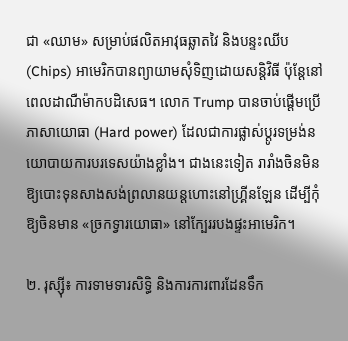ជា «ឈាម» សម្រាប់ផលិតអាវុធឆ្លាតវៃ និងបន្ទះឈីប (Chips) អាមេរិកបានព្យាយាមសុំទិញដោយសន្តិវិធី ប៉ុន្តែនៅពេលដាណឺម៉ាកបដិសេធ។ លោក Trump បានចាប់ផ្តើមប្រើភាសាយោធា (Hard power) ដែលជាការផ្លាស់ប្តូរទម្រង់នយោបាយការបរទេសយ៉ាងខ្លាំង។ ជាងនេះទៀត រារាំងចិនមិនឱ្យបោះទុនសាងសង់ព្រលានយន្តហោះនៅហ្គ្រីនឡែន ដើម្បីកុំឱ្យចិនមាន «ច្រកទ្វារយោធា» នៅក្បែររបងផ្ទះអាមេរិក។

២. រុស្ស៊ី៖ ការទាមទារសិទ្ធិ និងការការពារដែនទឹក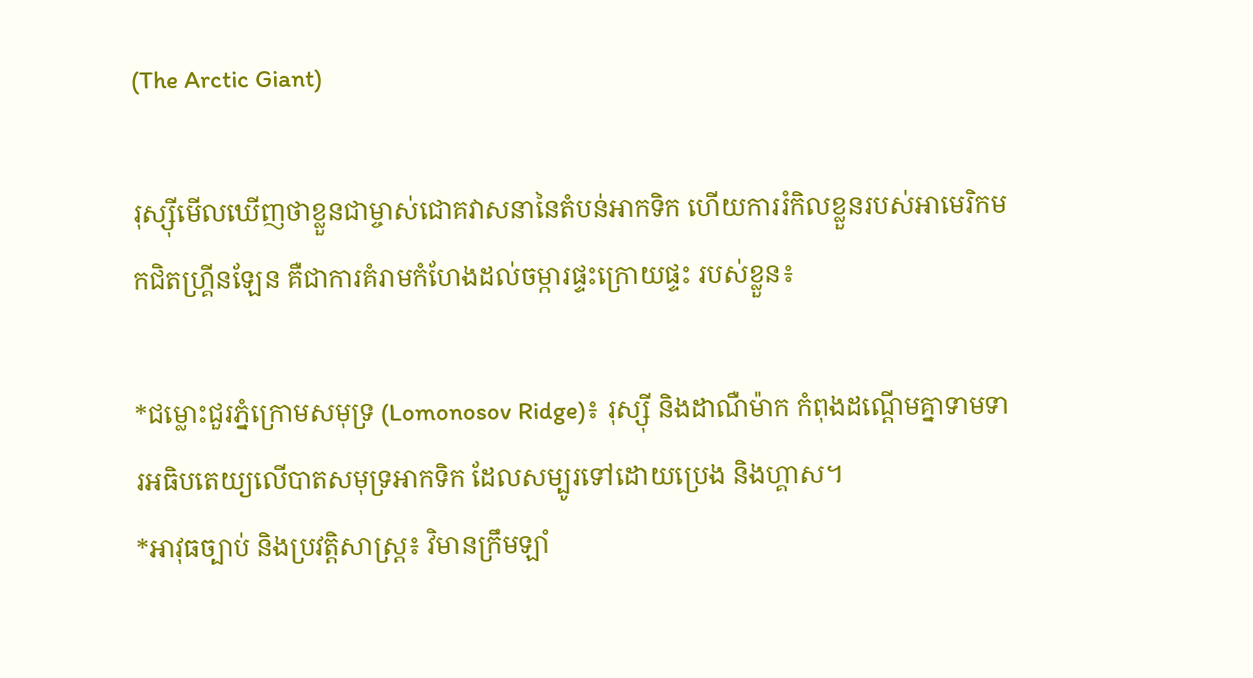(The Arctic Giant)

រុស្ស៊ីមើលឃើញថាខ្លួនជាម្ចាស់ជោគវាសនានៃតំបន់អាកទិក ហើយការរំកិលខ្លួនរបស់អាមេរិកមកជិតហ្គ្រីនឡែន គឺជាការគំរាមកំហែងដល់ចម្ការផ្ទះក្រោយផ្ទះ របស់ខ្លួន៖

*ជម្លោះជួរភ្នំក្រោមសមុទ្រ (Lomonosov Ridge)៖ រុស្ស៊ី និងដាណឺម៉ាក កំពុងដណ្តើមគ្នាទាមទារអធិបតេយ្យលើបាតសមុទ្រអាកទិក ដែលសម្បូរទៅដោយប្រេង និងហ្គាស។
*អាវុធច្បាប់ និងប្រវត្តិសាស្ត្រ៖ វិមានក្រឹមឡាំ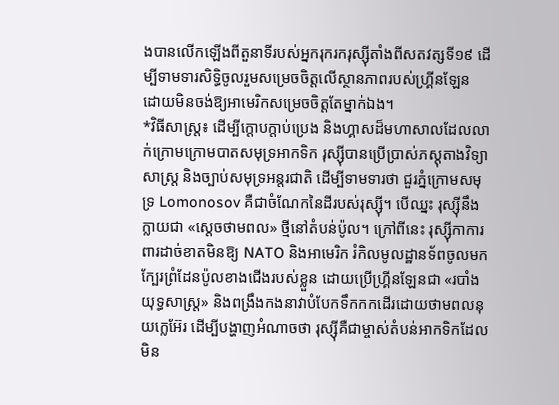ងបានលើកឡើងពីតួនាទីរបស់អ្នករុករករុស្ស៊ីតាំងពីសតវត្សទី១៩ ដើម្បីទាមទារសិទ្ធិចូលរួមសម្រេចចិត្តលើស្ថានភាពរបស់ហ្គ្រីនឡែន ដោយមិនចង់ឱ្យអាមេរិកសម្រេចចិត្តតែម្នាក់ឯង។
*វិធីសាស្ត្រ៖ ដើម្បីក្តោបក្តាប់ប្រេង និងហ្គាសដ៏មហាសាលដែលលាក់ក្រោមក្រោមបាតសមុទ្រអាកទិក រុស្ស៊ីបានប្រើប្រាស់ភស្តុតាងវិទ្យាសាស្ត្រ និងច្បាប់សមុទ្រអន្តរជាតិ ដើម្បីទាមទារថា ជួរភ្នំក្រោមសមុទ្រ Lomonosov គឺជាចំណែកនៃដីរបស់រុស្ស៊ី។ បើឈ្នះ រុស្ស៊ីនឹងក្លាយជា «ស្តេចថាមពល» ថ្មីនៅតំបន់ប៉ូល។ ក្រៅពីនេះ រុស្ស៊ីកាការពារដាច់ខាតមិនឱ្យ NATO និងអាមេរិក រំកិលមូលដ្ឋានទ័ពចូលមកក្បែរព្រំដែនប៉ូលខាងជើងរបស់ខ្លួន ដោយប្រើហ្គ្រីនឡែនជា «របាំងយុទ្ធសាស្ត្រ» និងពង្រឹងកងនាវាបំបែកទឹកកកដើរដោយថាមពលនុយក្លេអ៊ែរ ដើម្បីបង្ហាញអំណាចថា រុស្ស៊ីគឺជាម្ចាស់តំបន់អាកទិកដែលមិន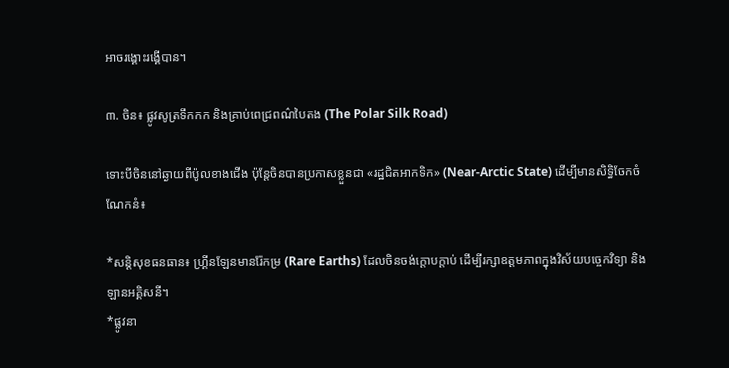អាចរង្គោះរង្គើបាន។

៣. ចិន៖ ផ្លូវសូត្រទឹកកក និងគ្រាប់ពេជ្រពណ៌បៃតង (The Polar Silk Road)

ទោះបីចិននៅឆ្ងាយពីប៉ូលខាងជើង ប៉ុន្តែចិនបានប្រកាសខ្លួនជា «រដ្ឋជិតអាកទិក» (Near-Arctic State) ដើម្បីមានសិទ្ធិចែកចំណែកនំ៖

*សន្តិសុខធនធាន៖ ហ្គ្រីនឡែនមានរ៉ែកម្រ (Rare Earths) ដែលចិនចង់ក្តោបក្តាប់ ដើម្បីរក្សាឧត្តមភាពក្នុងវិស័យបច្ចេកវិទ្យា និងឡានអគ្គិសនី។
*ផ្លូវនា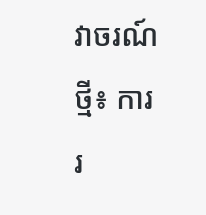វាចរណ៍ថ្មី៖ ការរ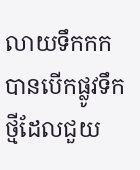លាយទឹកកកបានបើកផ្លូវទឹកថ្មីដែលជួយ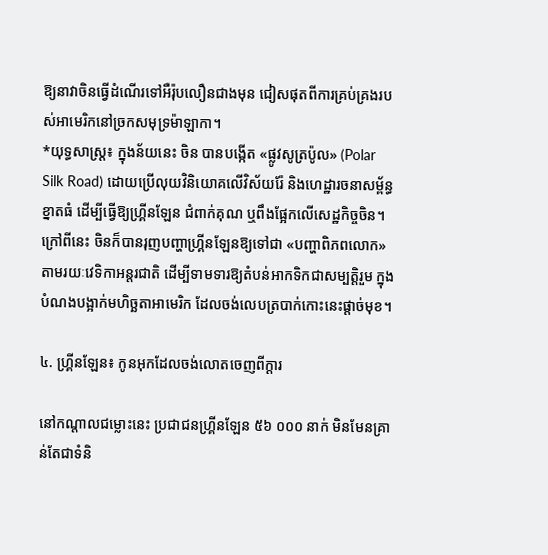ឱ្យនាវាចិនធ្វើដំណើរទៅអឺរ៉ុបលឿនជាងមុន ជៀសផុតពីការគ្រប់គ្រងរបស់អាមេរិកនៅច្រកសមុទ្រម៉ាឡាកា។
*យុទ្ធសាស្ត្រ៖ ក្នុងន័យនេះ ចិន បានបង្កើត «ផ្លូវសូត្រប៉ូល» (Polar Silk Road) ដោយប្រើលុយវិនិយោគលើវិស័យរ៉ែ និងហេដ្ឋារចនាសម្ព័ន្ធខ្នាតធំ ដើម្បីធ្វើឱ្យហ្គ្រីនឡែន ជំពាក់គុណ ឬពឹងផ្អែកលើសេដ្ឋកិច្ចចិន។ ក្រៅពីនេះ ចិនក៏បានរុញបញ្ហាហ្គ្រីនឡែនឱ្យទៅជា «បញ្ហាពិភពលោក» តាមរយៈវេទិកាអន្តរជាតិ ដើម្បីទាមទារឱ្យតំបន់អាកទិកជាសម្បត្តិរួម ក្នុងបំណងបង្អាក់មហិច្ឆតាអាមេរិក ដែលចង់លេបត្របាក់កោះនេះផ្តាច់មុខ។

៤. ហ្គ្រីនឡែន៖ កូនអុកដែលចង់លោតចេញពីក្តារ

នៅកណ្តាលជម្លោះនេះ ប្រជាជនហ្គ្រីនឡែន ៥៦ ០០០ នាក់ មិនមែនគ្រាន់តែជាទំនិ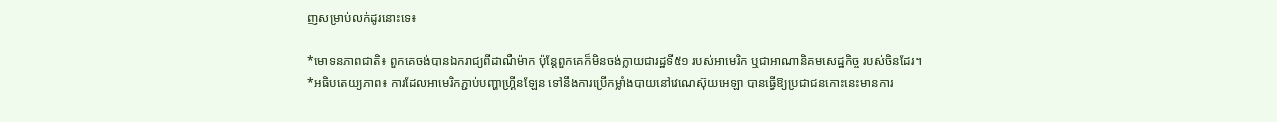ញសម្រាប់លក់ដូរនោះទេ៖

*មោទនភាពជាតិ៖ ពួកគេចង់បានឯករាជ្យពីដាណឺម៉ាក ប៉ុន្តែពួកគេក៏មិនចង់ក្លាយជារដ្ឋទី៥១ របស់អាមេរិក ឬជាអាណានិគមសេដ្ឋកិច្ច របស់ចិនដែរ។
*អធិបតេយ្យភាព៖ ការដែលអាមេរិកភ្ជាប់បញ្ហាហ្គ្រីនឡែន ទៅនឹងការប្រើកម្លាំងបាយនៅវេណេស៊ុយអេឡា បានធ្វើឱ្យប្រជាជនកោះនេះមានការ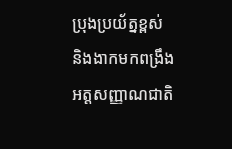ប្រុងប្រយ័ត្នខ្ពស់ និងងាកមកពង្រឹងអត្តសញ្ញាណជាតិ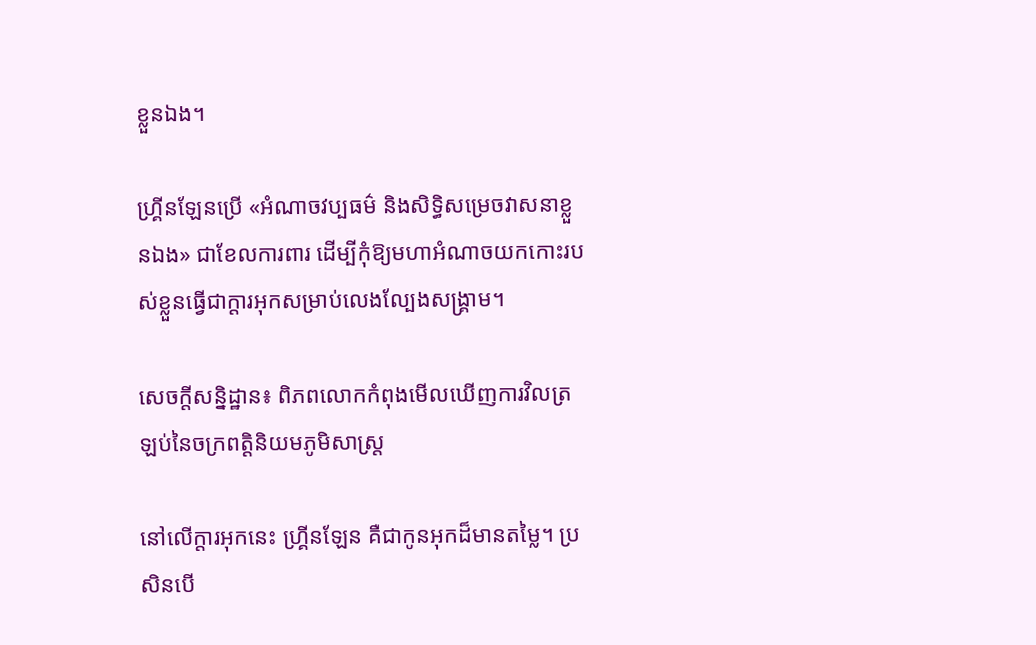ខ្លួនឯង។

ហ្គ្រីនឡែនប្រើ «អំណាចវប្បធម៌ និងសិទ្ធិសម្រេចវាសនាខ្លួនឯង» ជាខែលការពារ ដើម្បីកុំឱ្យមហាអំណាចយកកោះរបស់ខ្លួនធ្វើជាក្តារអុកសម្រាប់លេងល្បែងសង្គ្រាម។

សេចក្តីសន្និដ្ឋាន៖ ពិភពលោកកំពុងមើលឃើញការវិលត្រឡប់នៃចក្រពត្តិនិយមភូមិសាស្ត្រ

នៅលើក្តារអុកនេះ ហ្គ្រីនឡែន គឺជាកូនអុកដ៏មានតម្លៃ។ ប្រសិនបើ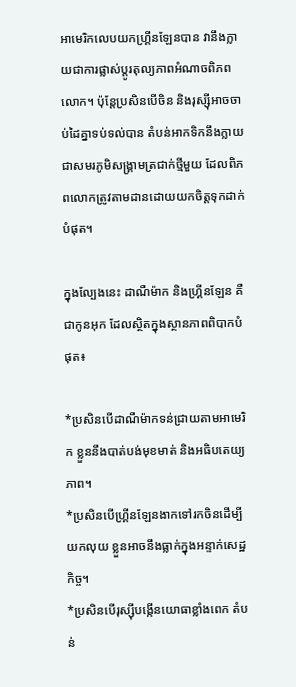អាមេរិកលេបយកហ្គ្រីនឡែនបាន វានឹងក្លាយជាការផ្លាស់ប្តូរតុល្យភាពអំណាចពិភពលោក។ ប៉ុន្តែប្រសិនបើចិន និងរុស្ស៊ីអាចចាប់ដៃគ្នាទប់ទល់បាន តំបន់អាកទិកនឹងក្លាយជាសមរភូមិសង្គ្រាមត្រជាក់ថ្មីមួយ ដែលពិភពលោកត្រូវតាមដានដោយយកចិត្តទុកដាក់បំផុត។

ក្នុងល្បែងនេះ ដាណឺម៉ាក និងហ្គ្រីនឡែន គឺជាកូនអុក ដែលស្ថិតក្នុងស្ថានភាពពិបាកបំផុត៖

*ប្រសិនបើដាណឺម៉ាកទន់ជ្រាយតាមអាមេរិក ខ្លួននឹងបាត់បង់មុខមាត់ និងអធិបតេយ្យភាព។
*ប្រសិនបើហ្គ្រីនឡែនងាកទៅរកចិនដើម្បីយកលុយ ខ្លួនអាចនឹងធ្លាក់ក្នុងអន្ទាក់សេដ្ឋកិច្ច។
*ប្រសិនបើរុស្ស៊ីបង្កើនយោធាខ្លាំងពេក តំបន់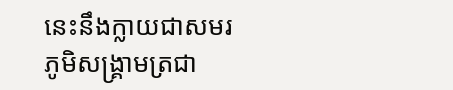នេះនឹងក្លាយជាសមរភូមិសង្គ្រាមត្រជា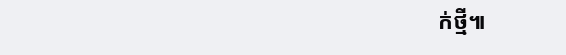ក់ថ្មី៕